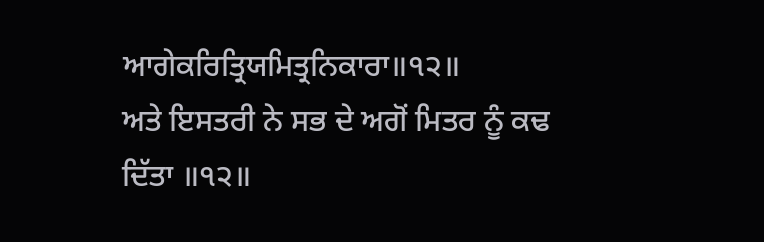ਆਗੇਕਰਿਤ੍ਰਿਯਮਿਤ੍ਰਨਿਕਾਰਾ॥੧੨॥
ਅਤੇ ਇਸਤਰੀ ਨੇ ਸਭ ਦੇ ਅਗੋਂ ਮਿਤਰ ਨੂੰ ਕਢ ਦਿੱਤਾ ॥੧੨॥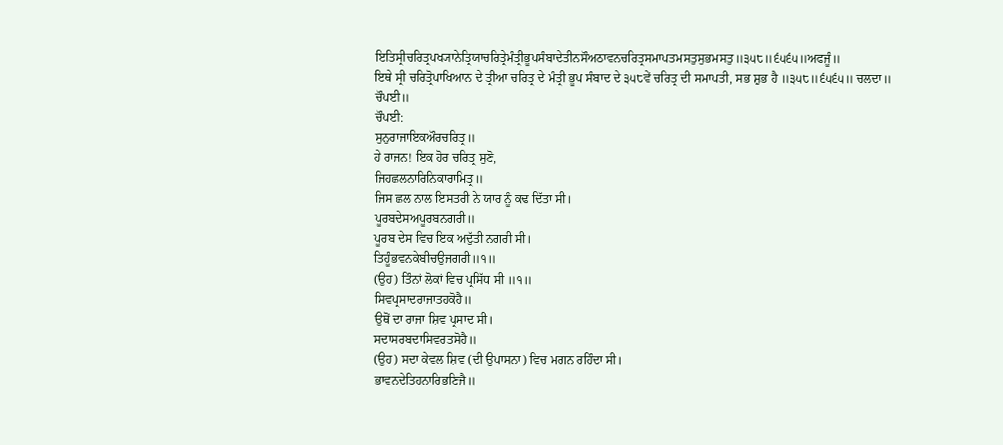ਇਤਿਸ੍ਰੀਚਰਿਤ੍ਰਪਖ੍ਯਾਨੇਤ੍ਰਿਯਾਚਰਿਤ੍ਰੇਮੰਤ੍ਰੀਭੂਪਸੰਬਾਦੇਤੀਨਸੌਅਠਾਵਨਚਰਿਤ੍ਰਸਮਾਪਤਮਸਤੁਸੁਭਮਸਤੁ॥੩੫੮॥੬੫੬੫॥ਅਫਜੂੰ॥
ਇਥੇ ਸ੍ਰੀ ਚਰਿਤ੍ਰੋਪਾਖਿਆਨ ਦੇ ਤ੍ਰੀਆ ਚਰਿਤ੍ਰ ਦੇ ਮੰਤ੍ਰੀ ਭੂਪ ਸੰਬਾਦ ਦੇ ੩੫੮ਵੇਂ ਚਰਿਤ੍ਰ ਦੀ ਸਮਾਪਤੀ, ਸਭ ਸ਼ੁਭ ਹੈ ॥੩੫੮॥੬੫੬੫॥ ਚਲਦਾ॥
ਚੌਪਈ॥
ਚੌਪਈ:
ਸੁਨੁਰਾਜਾਇਕਔਰਚਰਿਤ੍ਰ॥
ਹੇ ਰਾਜਨ! ਇਕ ਹੋਰ ਚਰਿਤ੍ਰ ਸੁਣੋ,
ਜਿਹਛਲਨਾਰਿਨਿਕਾਰਾਮਿਤ੍ਰ॥
ਜਿਸ ਛਲ ਨਾਲ ਇਸਤਰੀ ਨੇ ਯਾਰ ਨੂੰ ਕਢ ਦਿੱਤਾ ਸੀ।
ਪੂਰਬਦੇਸਅਪੂਰਬਨਗਰੀ॥
ਪੂਰਬ ਦੇਸ ਵਿਚ ਇਕ ਅਦੁੱਤੀ ਨਗਰੀ ਸੀ।
ਤਿਹੂੰਭਵਨਕੇਬੀਚਉਜਗਰੀ॥੧॥
(ਉਹ) ਤਿੰਨਾਂ ਲੋਕਾਂ ਵਿਚ ਪ੍ਰਸਿੱਧ ਸੀ ॥੧॥
ਸਿਵਪ੍ਰਸਾਦਰਾਜਾਤਹਕੋਹੈ॥
ਉਥੋਂ ਦਾ ਰਾਜਾ ਸ਼ਿਵ ਪ੍ਰਸਾਦ ਸੀ।
ਸਦਾਸਰਬਦਾਸਿਵਰਤਸੋਹੈ॥
(ਉਹ) ਸਦਾ ਕੇਵਲ ਸ਼ਿਵ (ਦੀ ਉਪਾਸਨਾ) ਵਿਚ ਮਗਨ ਰਹਿੰਦਾ ਸੀ।
ਭਾਵਨਦੇਤਿਹਨਾਰਿਭਣਿਜੈ॥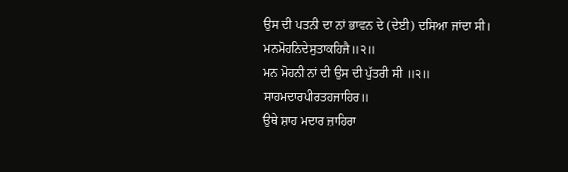ਉਸ ਦੀ ਪਤਨੀ ਦਾ ਨਾਂ ਭਾਵਨ ਦੇ (ਦੇਈ) ਦਸਿਆ ਜਾਂਦਾ ਸੀ।
ਮਨਮੋਹਨਿਦੇਸੁਤਾਕਹਿਜੈ॥੨॥
ਮਨ ਮੋਹਨੀ ਨਾਂ ਦੀ ਉਸ ਦੀ ਪੁੱਤਰੀ ਸੀ ॥੨॥
ਸਾਹਮਦਾਰਪੀਰਤਹਜਾਹਿਰ॥
ਉਥੇ ਸ਼ਾਹ ਮਦਾਰ ਜ਼ਾਹਿਰਾ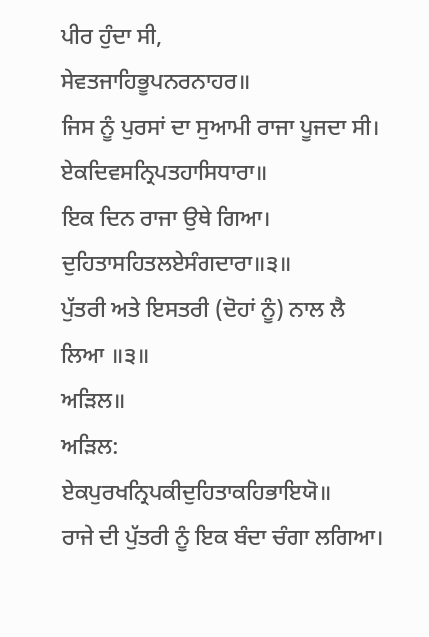ਪੀਰ ਹੁੰਦਾ ਸੀ,
ਸੇਵਤਜਾਹਿਭੂਪਨਰਨਾਹਰ॥
ਜਿਸ ਨੂੰ ਪੁਰਸਾਂ ਦਾ ਸੁਆਮੀ ਰਾਜਾ ਪੂਜਦਾ ਸੀ।
ਏਕਦਿਵਸਨ੍ਰਿਪਤਹਾਸਿਧਾਰਾ॥
ਇਕ ਦਿਨ ਰਾਜਾ ਉਥੇ ਗਿਆ।
ਦੁਹਿਤਾਸਹਿਤਲਏਸੰਗਦਾਰਾ॥੩॥
ਪੁੱਤਰੀ ਅਤੇ ਇਸਤਰੀ (ਦੋਹਾਂ ਨੂੰ) ਨਾਲ ਲੈ ਲਿਆ ॥੩॥
ਅੜਿਲ॥
ਅੜਿਲ:
ਏਕਪੁਰਖਨ੍ਰਿਪਕੀਦੁਹਿਤਾਕਹਿਭਾਇਯੋ॥
ਰਾਜੇ ਦੀ ਪੁੱਤਰੀ ਨੂੰ ਇਕ ਬੰਦਾ ਚੰਗਾ ਲਗਿਆ।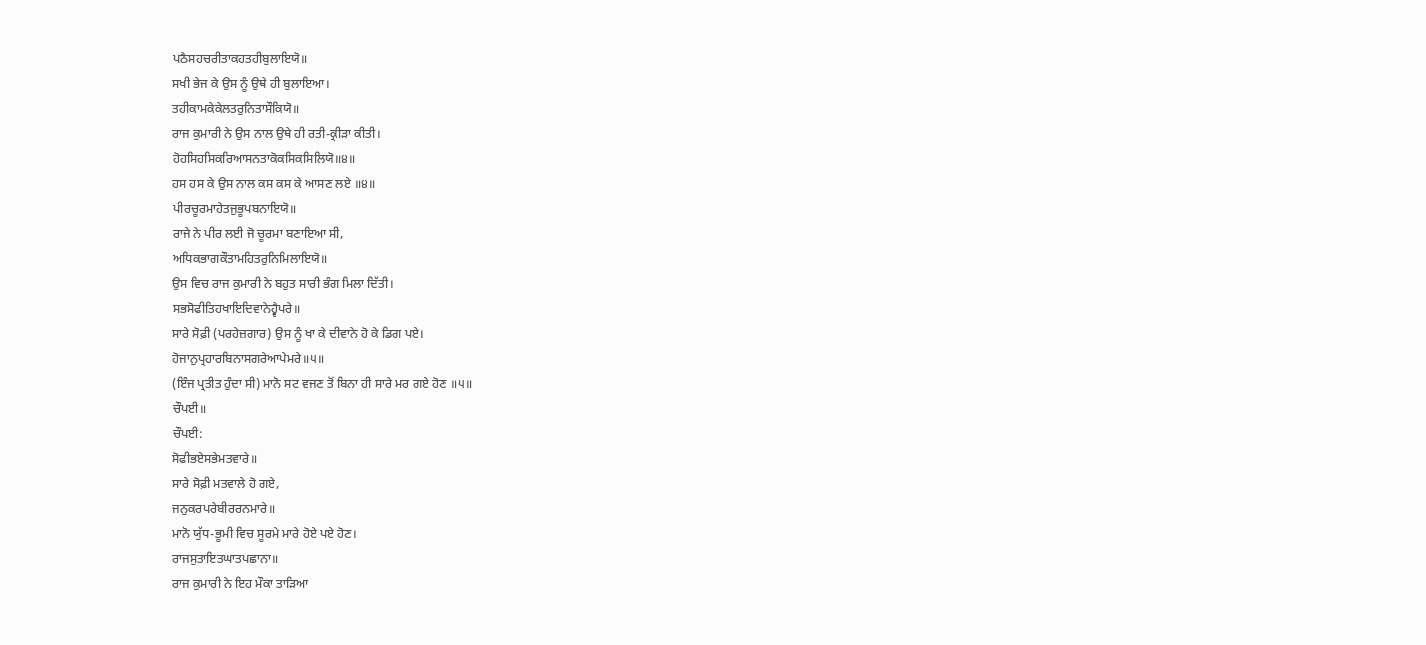ਪਠੈਸਹਚਰੀਤਾਕਹਤਹੀਬੁਲਾਇਯੋ॥
ਸਖੀ ਭੇਜ ਕੇ ਉਸ ਨੂੰ ਉਥੇ ਹੀ ਬੁਲਾਇਆ।
ਤਹੀਕਾਮਕੇਕੇਲਤਰੁਨਿਤਾਸੌਕਿਯੋ॥
ਰਾਜ ਕੁਮਾਰੀ ਨੇ ਉਸ ਨਾਲ ਉਥੇ ਹੀ ਰਤੀ-ਕ੍ਰੀੜਾ ਕੀਤੀ।
ਹੋਹਸਿਹਸਿਕਰਿਆਸਨਤਾਕੋਕਸਿਕਸਿਲਿਯੋ॥੪॥
ਹਸ ਹਸ ਕੇ ਉਸ ਨਾਲ ਕਸ ਕਸ ਕੇ ਆਸਣ ਲਏ ॥੪॥
ਪੀਰਚੂਰਮਾਹੇਤਜੁਭੂਪਬਨਾਇਯੋ॥
ਰਾਜੇ ਨੇ ਪੀਰ ਲਈ ਜੋ ਚੂਰਮਾ ਬਣਾਇਆ ਸੀ,
ਅਧਿਕਭਾਗਕੌਤਾਮਹਿਤਰੁਨਿਮਿਲਾਇਯੋ॥
ਉਸ ਵਿਚ ਰਾਜ ਕੁਮਾਰੀ ਨੇ ਬਹੁਤ ਸਾਰੀ ਭੰਗ ਮਿਲਾ ਦਿੱਤੀ।
ਸਭਸੋਫੀਤਿਹਖਾਇਦਿਵਾਨੇਹ੍ਵੈਪਰੇ॥
ਸਾਰੇ ਸੋਫ਼ੀ (ਪਰਹੇਜ਼ਗਾਰ) ਉਸ ਨੂੰ ਖਾ ਕੇ ਦੀਵਾਨੇ ਹੋ ਕੇ ਡਿਗ ਪਏ।
ਹੋਜਾਨੁਪ੍ਰਹਾਰਬਿਨਾਸਗਰੇਆਪੇਮਰੇ॥੫॥
(ਇੰਜ ਪ੍ਰਤੀਤ ਹੁੰਦਾ ਸੀ) ਮਾਨੋ ਸਟ ਵਜਣ ਤੋਂ ਬਿਨਾ ਹੀ ਸਾਰੇ ਮਰ ਗਏ ਹੋਣ ॥੫॥
ਚੌਪਈ॥
ਚੌਪਈ:
ਸੋਫੀਭਏਸਭੇਮਤਵਾਰੇ॥
ਸਾਰੇ ਸੋਫ਼ੀ ਮਤਵਾਲੇ ਹੋ ਗਏ,
ਜਨੁਕਰਪਰੇਬੀਰਰਨਮਾਰੇ॥
ਮਾਨੋ ਯੁੱਧ-ਭੂਮੀ ਵਿਚ ਸੂਰਮੇ ਮਾਰੇ ਹੋਏ ਪਏ ਹੋਣ।
ਰਾਜਸੁਤਾਇਤਘਾਤਪਛਾਨਾ॥
ਰਾਜ ਕੁਮਾਰੀ ਨੇ ਇਹ ਮੌਕਾ ਤਾੜਿਆ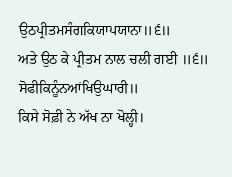ਉਠਪ੍ਰੀਤਮਸੰਗਕਿਯਾਪਯਾਨਾ॥੬॥
ਅਤੇ ਉਠ ਕੇ ਪ੍ਰੀਤਮ ਨਾਲ ਚਲੀ ਗਈ ॥੬॥
ਸੋਫੀਕਿਨੂੰਨਆਂਖਿਉਘਾਰੀ॥
ਕਿਸੇ ਸੋਫ਼ੀ ਨੇ ਅੱਖ ਨਾ ਖੋਲ੍ਹੀ।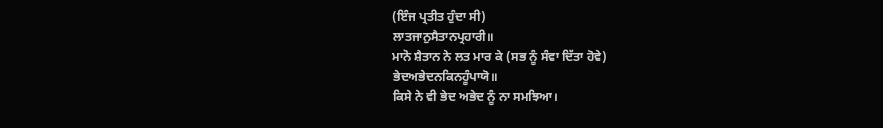(ਇੰਜ ਪ੍ਰਤੀਤ ਹੁੰਦਾ ਸੀ)
ਲਾਤਜਾਨੁਸੈਤਾਨਪ੍ਰਹਾਰੀ॥
ਮਾਨੋ ਸ਼ੈਤਾਨ ਨੇ ਲਤ ਮਾਰ ਕੇ (ਸਭ ਨੂੰ ਸੰਵਾ ਦਿੱਤਾ ਹੋਵੇ)
ਭੇਦਅਭੇਦਨਕਿਨਹੂੰਪਾਯੋ॥
ਕਿਸੇ ਨੇ ਵੀ ਭੇਦ ਅਭੇਦ ਨੂੰ ਨਾ ਸਮਝਿਆ।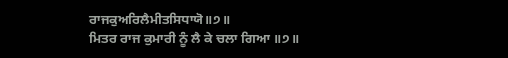ਰਾਜਕੁਅਰਿਲੈਮੀਤਸਿਧਾਯੋ॥੭॥
ਮਿਤਰ ਰਾਜ ਕੁਮਾਰੀ ਨੂੰ ਲੈ ਕੇ ਚਲਾ ਗਿਆ ॥੭॥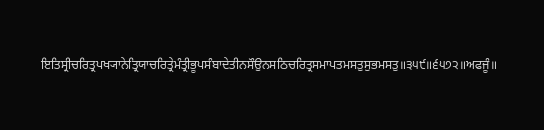ਇਤਿਸ੍ਰੀਚਰਿਤ੍ਰਪਖ੍ਯਾਨੇਤ੍ਰਿਯਾਚਰਿਤ੍ਰੇਮੰਤ੍ਰੀਭੂਪਸੰਬਾਦੇਤੀਨਸੌਉਨਸਠਿਚਰਿਤ੍ਰਸਮਾਪਤਮਸਤੁਸੁਭਮਸਤੁ॥੩੫੯॥੬੫੭੨॥ਅਫਜੂੰ॥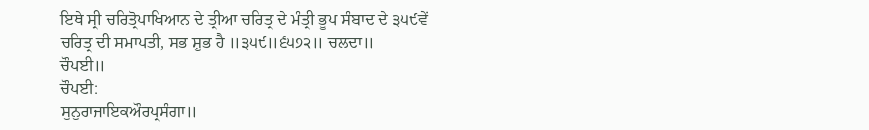ਇਥੇ ਸ੍ਰੀ ਚਰਿਤ੍ਰੋਪਾਖਿਆਨ ਦੇ ਤ੍ਰੀਆ ਚਰਿਤ੍ਰ ਦੇ ਮੰਤ੍ਰੀ ਭੂਪ ਸੰਬਾਦ ਦੇ ੩੫੯ਵੇਂ ਚਰਿਤ੍ਰ ਦੀ ਸਮਾਪਤੀ, ਸਭ ਸ਼ੁਭ ਹੈ ॥੩੫੯॥੬੫੭੨॥ ਚਲਦਾ॥
ਚੌਪਈ॥
ਚੌਪਈ:
ਸੁਨੁਰਾਜਾਇਕਔਰਪ੍ਰਸੰਗਾ॥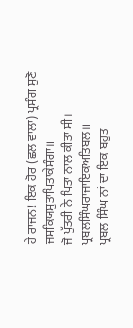ਹੇ ਰਾਜਨ! ਇਕ ਹੋਰ (ਛਲ ਵਾਲਾ) ਪ੍ਰਸੰਗ ਸੁਣੋ
ਜਸਕਿਯਸੁਤਾਪਿਤਾਕੇਸੰਗਾ॥
ਜੋ ਪੁੱਤਰੀ ਨੇ ਪਿਤਾ ਨਾਲ ਕੀਤਾ ਸੀ।
ਪ੍ਰਬਲਸਿੰਘਰਾਜਾਇਕਅਤਿਬਲ॥
ਪ੍ਰਬਲ ਸਿੰਘ ਨਾਂ ਦਾ ਇਕ ਬਹੁਤ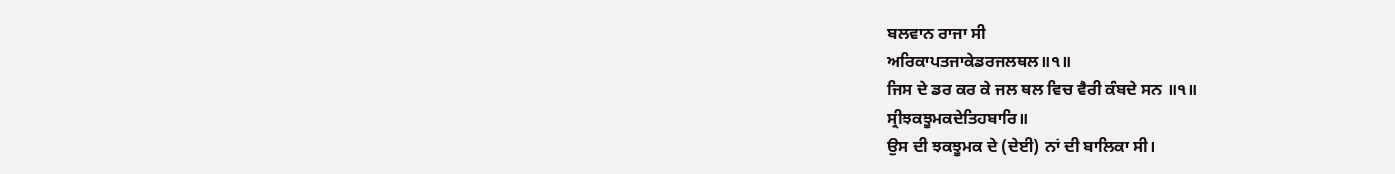ਬਲਵਾਨ ਰਾਜਾ ਸੀ
ਅਰਿਕਾਪਤਜਾਕੇਡਰਜਲਥਲ॥੧॥
ਜਿਸ ਦੇ ਡਰ ਕਰ ਕੇ ਜਲ ਥਲ ਵਿਚ ਵੈਰੀ ਕੰਬਦੇ ਸਨ ॥੧॥
ਸ੍ਰੀਝਕਝੂਮਕਦੇਤਿਹਬਾਰਿ॥
ਉਸ ਦੀ ਝਕਝੂਮਕ ਦੇ (ਦੇਈ) ਨਾਂ ਦੀ ਬਾਲਿਕਾ ਸੀ।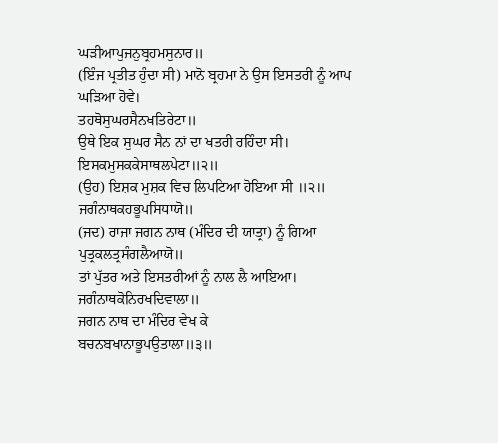ਘੜੀਆਪੁਜਨੁਬ੍ਰਹਮਸੁਨਾਰ॥
(ਇੰਜ ਪ੍ਰਤੀਤ ਹੁੰਦਾ ਸੀ) ਮਾਨੋ ਬ੍ਰਹਮਾ ਨੇ ਉਸ ਇਸਤਰੀ ਨੂੰ ਆਪ ਘੜਿਆ ਹੋਵੇ।
ਤਹਥੋਸੁਘਰਸੈਨਖਤਿਰੇਟਾ॥
ਉਥੇ ਇਕ ਸੁਘਰ ਸੈਨ ਨਾਂ ਦਾ ਖਤਰੀ ਰਹਿੰਦਾ ਸੀ।
ਇਸਕਮੁਸਕਕੇਸਾਥਲਪੇਟਾ॥੨॥
(ਉਹ) ਇਸ਼ਕ ਮੁਸ਼ਕ ਵਿਚ ਲਿਪਟਿਆ ਹੋਇਆ ਸੀ ॥੨॥
ਜਗੰਨਾਥਕਹਭੂਪਸਿਧਾਯੋ॥
(ਜਦ) ਰਾਜਾ ਜਗਨ ਨਾਥ (ਮੰਦਿਰ ਦੀ ਯਾਤ੍ਰਾ) ਨੂੰ ਗਿਆ
ਪੁਤ੍ਰਕਲਤ੍ਰਸੰਗਲੈਆਯੋ॥
ਤਾਂ ਪੁੱਤਰ ਅਤੇ ਇਸਤਰੀਆਂ ਨੂੰ ਨਾਲ ਲੈ ਆਇਆ।
ਜਗੰਨਾਥਕੋਨਿਰਖਦਿਵਾਲਾ॥
ਜਗਨ ਨਾਥ ਦਾ ਮੰਦਿਰ ਵੇਖ ਕੇ
ਬਚਨਬਖਾਨਾਭੂਪਉਤਾਲਾ॥੩॥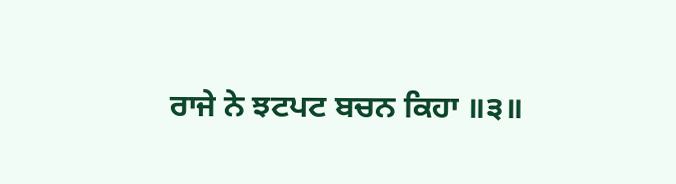ਰਾਜੇ ਨੇ ਝਟਪਟ ਬਚਨ ਕਿਹਾ ॥੩॥